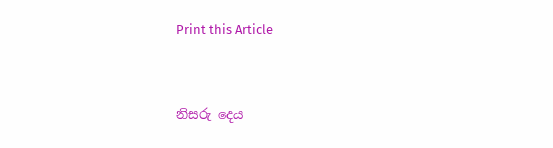Print this Article


නිසරු දෙය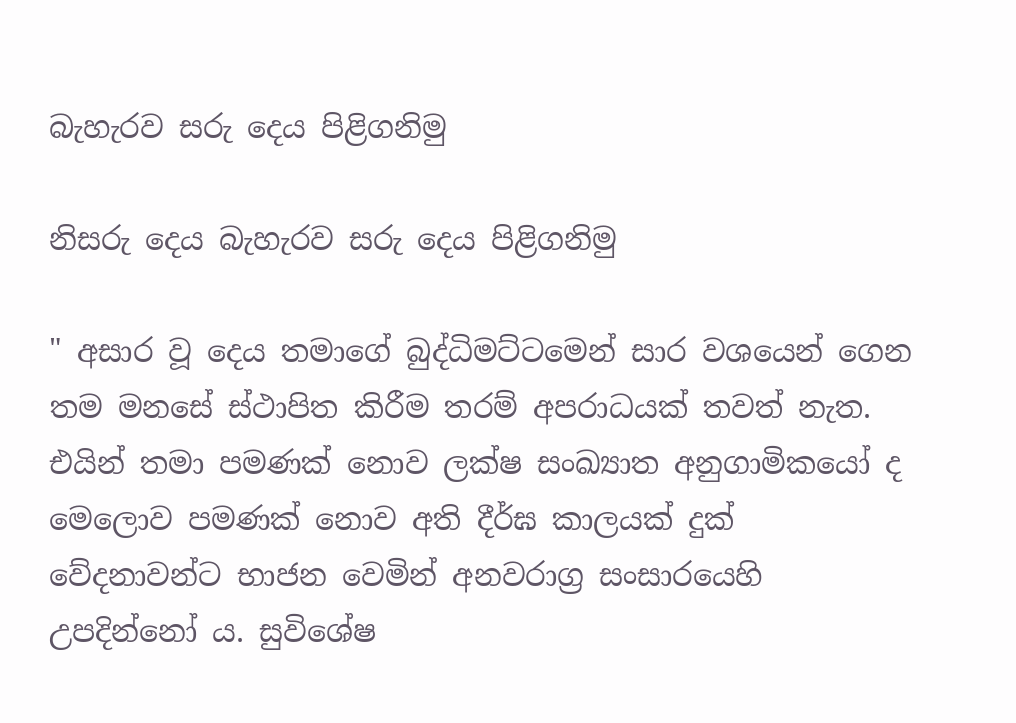බැහැරව සරු දෙය පිළිගනිමු

නිසරු දෙය බැහැරව සරු දෙය පිළිගනිමු

" අසාර වූ දෙය තමාගේ බුද්ධිමට්ටමෙන් සාර වශයෙන් ගෙන තම මනසේ ස්ථාපිත කිරීම තරම් අපරාධයක් තවත් නැත. එයින් තමා පමණක් නොව ලක්ෂ සංඛ්‍යාත අනුගාමිකයෝ ද මෙලොව පමණක් නොව අති දීර්ඝ කාලයක් දුක් වේදනාවන්ට භාජන වෙමින් අනවරාග්‍ර සංසාරයෙහි උපදින්නෝ ය. සුවිශේෂ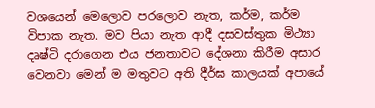වශයෙන් මෙලොව පරලොව නැත, කර්ම, කර්ම විපාක නැත. මව පියා නැත ආදී දසවස්තුක මිථ්‍යා දෘෂ්ටි දරාගෙන එය ජනතාවට දේශනා කිරීම අසාර වෙනවා මෙන් ම මතුවට අති දීර්ඝ කාලයක් අපායේ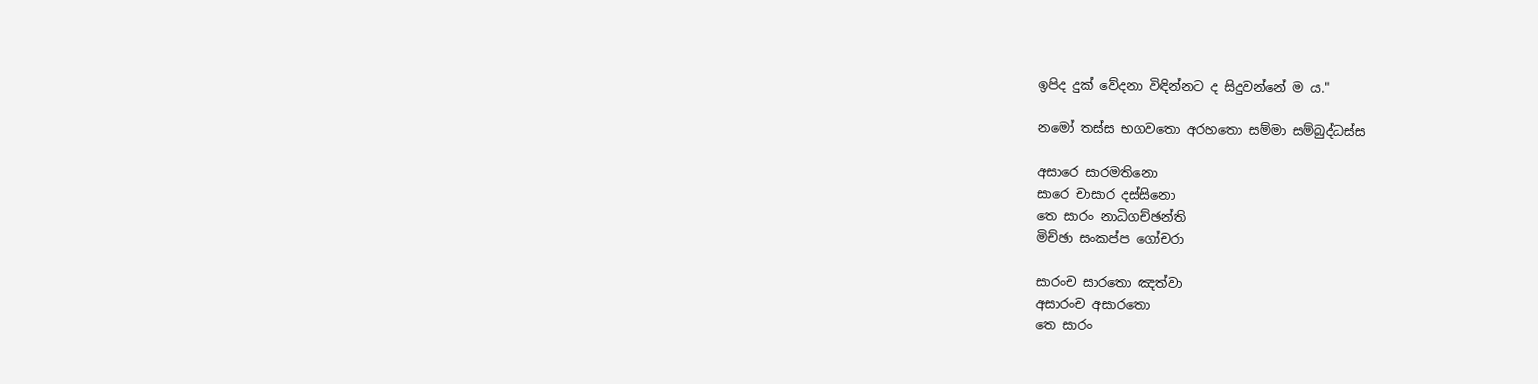ඉපිද දුක් වේදනා විඳින්නට ද සිදුවන්නේ ම ය."

නමෝ තස්ස භගවතො අරහතො සම්මා සම්බුද්ධස්ස

අසාරෙ සාරමතිනො
සාරෙ චාසාර දස්සිනො
තෙ සාරං නාධිගච්ඡන්ති
මිච්ඡා සංකප්ප ගෝචරා

සාරංච සාරතො ඤත්වා
අසාරංච අසාරතො
තෙ සාරං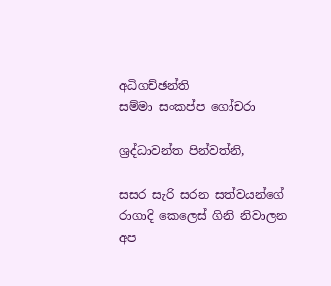අධිගච්ඡන්ති
සම්මා සංකප්ප ගෝචරා

ශ්‍රද්ධාවන්ත පින්වත්නි,

සසර සැරි සරන සත්වයන්ගේ රාගාදි කෙලෙස් ගිනි නිවාලන අප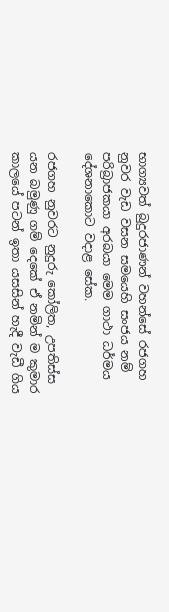භාග්‍යවත් බුදුරජාණන් වහන්සේ රජගහ නුවර වැඩ වසන සමයෙහි සංජය නම් පරිබ්‍රාජකයා අරබයා මෙම ගාථා ධර්මය දේශනාකොට වදාළ සේක.

රජගහ නුවරට නුදුරු කෝලිත, උපතිස්ස යන බමුණු ගම් දෙකේ ඒ නමින් ම කුමාර කාලයේ පටන් ඉතා යසසින් හැදී වැඩී ගිය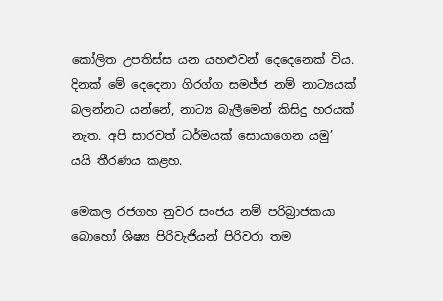කෝලිත උපතිස්ස යන යහළුවන් දෙදෙනෙක් විය. දිනක් මේ දෙදෙනා ගිරග්ග සමජ්ජ නම් නාට්‍යයක් බලන්නට යන්නේ, නාට්‍ය බැලීමෙන් කිසිදු හරයක් නැත. අපි සාරවත් ධර්මයක් සොයාගෙන යමු’ යයි තීරණය කළහ.

මෙකල රජගහ නුවර සංජය නම් පරිබ්‍රාජකයා බොහෝ ශිෂ්‍ය පිරිවැජියන් පිරිවරා තම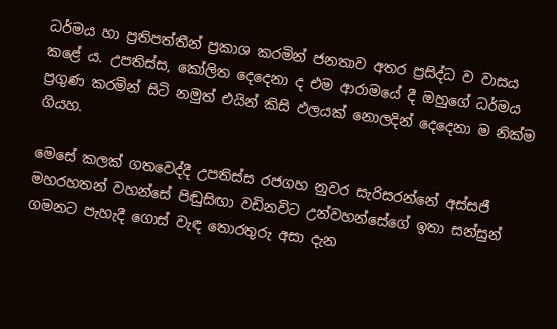ධර්මය හා ප්‍රතිපත්තීන් ප්‍රකාශ කරමින් ජනතාව අතර ප්‍රසිද්ධ ව වාසය කළේ ය. උපතිස්ස, කෝලිත දෙදෙනා ද එම ආරාමයේ දී ඔහුගේ ධර්මය ප්‍රගුණ කරමින් සිටි නමුත් එයින් කිසි ඵලයක් නොලදින් දෙදෙනා ම නික්ම ගියහ.

මෙසේ කලක් ගතවෙද්දී උපතිස්ස රජගහ නුවර සැරිසරන්නේ අස්සජී මහරහතන් වහන්සේ පිඬුසිඟා වඩිනවිට උන්වහන්සේගේ ඉතා සන්සුන් ගමනට පැහැදී ගොස් වැඳ තොරතුරු අසා දැන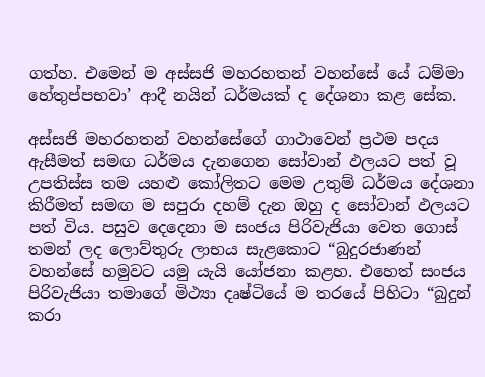ගත්හ. එමෙන් ම අස්සජි මහරහතන් වහන්සේ යේ ධම්මා හේතුප්පභවා’ ආදී නයින් ධර්මයක් ද දේශනා කළ සේක.

අස්සජි මහරහතන් වහන්සේගේ ගාථාවෙන් ප්‍රථම පදය ඇසීමත් සමඟ ධර්මය දැනගෙන සෝවාන් ඵලයට පත් වූ උපතිස්ස තම යහළු කෝලිතට මෙම උතුම් ධර්මය දේශනා කිරීමත් සමඟ ම සපුරා දහම් දැන ඔහු ද සෝවාන් ඵලයට පත් විය. පසුව දෙදෙනා ම සංජය පිරිවැජියා වෙත ගොස් තමන් ලද ලොව්තුරු ලාභය සැළකොට “බුදුරජාණන් වහන්සේ හමුවට යමු යැයි යෝජනා කළහ. එහෙත් සංජය පිරිවැජියා තමාගේ මිථ්‍යා දෘෂ්ටියේ ම තරයේ පිහිටා “බුදුන් කරා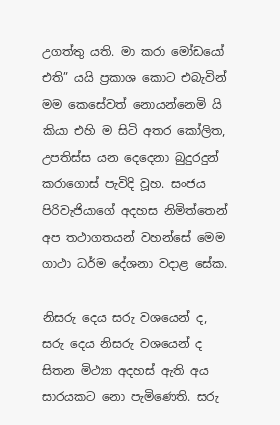උගත්තු යති. මා කරා මෝඩයෝ එති” යයි ප්‍රකාශ කොට එබැවින් මම කෙසේවත් නොයන්නෙමි යි කියා එහි ම සිටි අතර කෝලිත, උපතිස්ස යන දෙදෙනා බුදුරදුන් කරාගොස් පැවිදි වූහ. සංජය පිරිවැජියාගේ අදහස නිමිත්තෙන් අප තථාගතයන් වහන්සේ මෙම ගාථා ධර්ම දේශනා වදාළ සේක.

නිසරු දෙය සරු වශයෙන් ද, සරු දෙය නිසරු වශයෙන් ද සිතන මිථ්‍යා අදහස් ඇති අය සාරයකට නො පැමිණෙති. සරු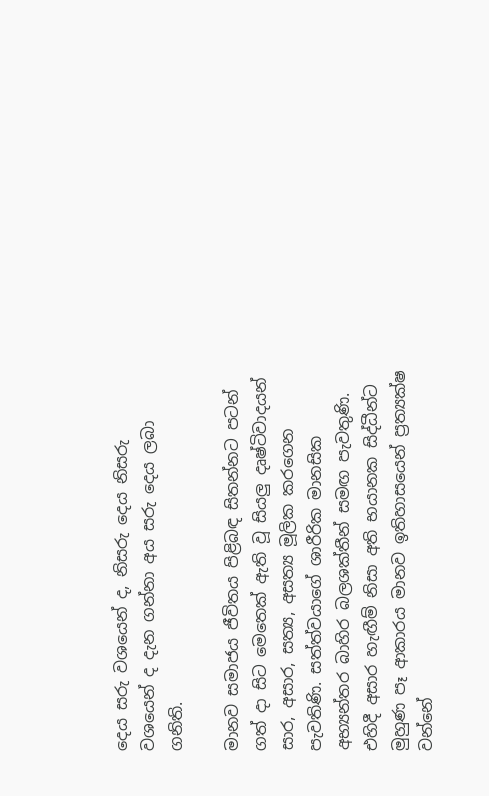දෙය සරු වශයෙන් ද, නිසරු දෙය නිසරු වශයෙන් ද දැන ගන්නා අය සරු දෙය ලබා ගනිති.

මානව සමාජය ජීවිතය පිළිබඳ සිතන්නට පටන් ගත් දා සිට මෙතෙක් ඇති වූ සියලු දෘෂ්ටිවාදයන් සාර, අසාර, සත්‍ය, අසත්‍ය මූලික කරගෙන පැවතිණි. සත්ත්වයාගේ ශාරීරික මානසික අභ්‍යන්තර බාහිර බලශක්තීන් සමඟ පැවතුණි. එහිදී අසාර හැඟීම් නිසා අති භයානක සිද්ධීන්ට මුහුණ පෑ ආකාරය මානව ඉතිහාසයෙන් ප්‍රත්‍යක්ෂ වන්නේ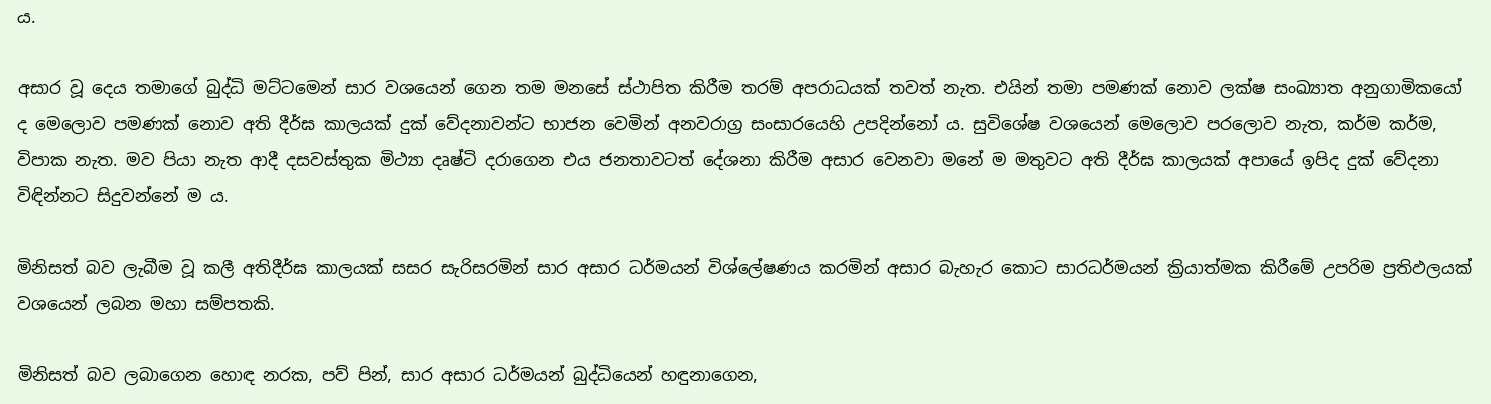ය.

අසාර වූ දෙය තමාගේ බුද්ධි මට්ටමෙන් සාර වශයෙන් ගෙන තම මනසේ ස්ථාපිත කිරීම තරම් අපරාධයක් තවත් නැත. එයින් තමා පමණක් නොව ලක්ෂ සංඛ්‍යාත අනුගාමිකයෝ ද මෙලොව පමණක් නොව අති දීර්ඝ කාලයක් දුක් වේදනාවන්ට භාජන වෙමින් අනවරාග්‍ර සංසාරයෙහි උපදින්නෝ ය. සුවිශේෂ වශයෙන් මෙලොව පරලොව නැත, කර්ම කර්ම, විපාක නැත. මව පියා නැත ආදී දසවස්තුක මිථ්‍යා දෘෂ්ටි දරාගෙන එය ජනතාවටත් දේශනා කිරීම අසාර වෙනවා මනේ ම මතුවට අති දීර්ඝ කාලයක් අපායේ ඉපිද දුක් වේදනා විඳින්නට සිදුවන්නේ ම ය.

මිනිසත් බව ලැබීම වූ කලී අතිදීර්ඝ කාලයක් සසර සැරිසරමින් සාර අසාර ධර්මයන් විශ්ලේෂණය කරමින් අසාර බැහැර කොට සාරධර්මයන් ක්‍රියාත්මක කිරීමේ උපරිම ප්‍රතිඵලයක් වශයෙන් ලබන මහා සම්පතකි.

මිනිසත් බව ලබාගෙන හොඳ නරක, පව් පින්, සාර අසාර ධර්මයන් බුද්ධියෙන් හඳුනාගෙන,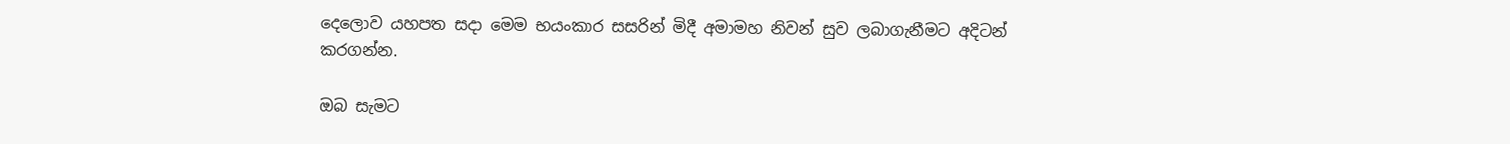දෙලොව යහපත සදා මෙම භයංකාර සසරින් මිදී අමාමහ නිවන් සුව ලබාගැනීමට අදිටන් කරගන්න.

ඔබ සැමට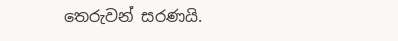තෙරුවන් සරණයි.